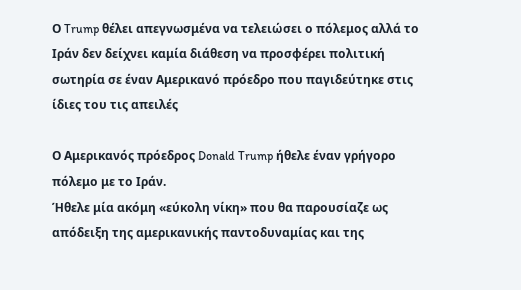Ο Trump θέλει απεγνωσμένα να τελειώσει ο πόλεμος αλλά το Ιράν δεν δείχνει καμία διάθεση να προσφέρει πολιτική σωτηρία σε έναν Αμερικανό πρόεδρο που παγιδεύτηκε στις ίδιες του τις απειλές

Ο Αμερικανός πρόεδρος Donald Trump ήθελε έναν γρήγορο πόλεμο με το Ιράν.
Ήθελε μία ακόμη «εύκολη νίκη» που θα παρουσίαζε ως απόδειξη της αμερικανικής παντοδυναμίας και της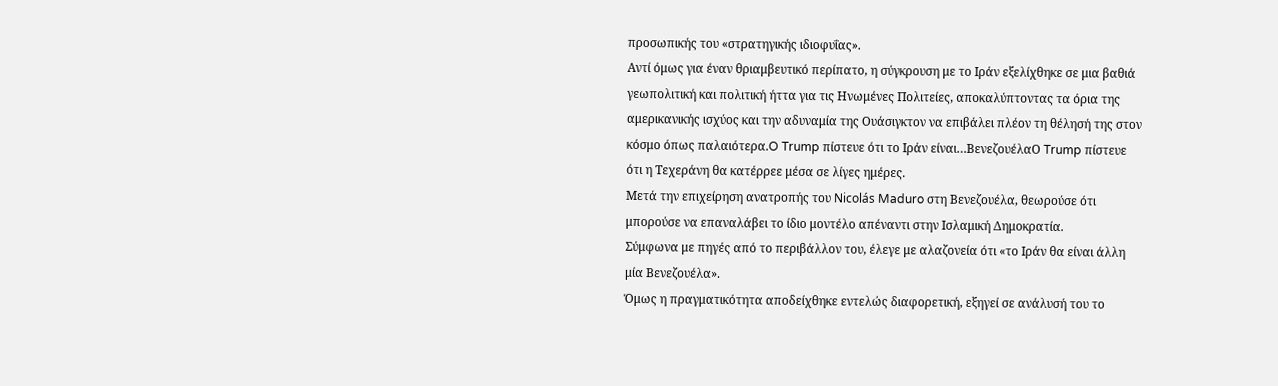προσωπικής του «στρατηγικής ιδιοφυΐας».
Αντί όμως για έναν θριαμβευτικό περίπατο, η σύγκρουση με το Ιράν εξελίχθηκε σε μια βαθιά γεωπολιτική και πολιτική ήττα για τις Ηνωμένες Πολιτείες, αποκαλύπτοντας τα όρια της αμερικανικής ισχύος και την αδυναμία της Ουάσιγκτον να επιβάλει πλέον τη θέλησή της στον κόσμο όπως παλαιότερα.O Trump πίστευε ότι το Ιράν είναι…ΒενεζουέλαΟ Trump πίστευε ότι η Τεχεράνη θα κατέρρεε μέσα σε λίγες ημέρες.
Μετά την επιχείρηση ανατροπής του Nicolás Maduro στη Βενεζουέλα, θεωρούσε ότι μπορούσε να επαναλάβει το ίδιο μοντέλο απέναντι στην Ισλαμική Δημοκρατία.
Σύμφωνα με πηγές από το περιβάλλον του, έλεγε με αλαζονεία ότι «το Ιράν θα είναι άλλη μία Βενεζουέλα».
Όμως η πραγματικότητα αποδείχθηκε εντελώς διαφορετική, εξηγεί σε ανάλυσή του το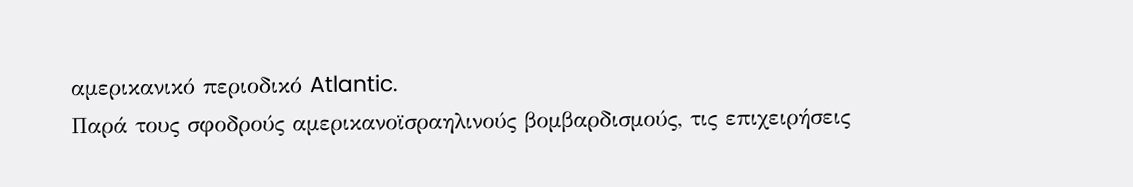αμερικανικό περιοδικό Atlantic.
Παρά τους σφοδρούς αμερικανοϊσραηλινούς βομβαρδισμούς, τις επιχειρήσεις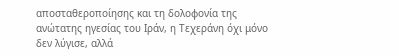αποσταθεροποίησης και τη δολοφονία της ανώτατης ηγεσίας του Ιράν, η Τεχεράνη όχι μόνο δεν λύγισε, αλλά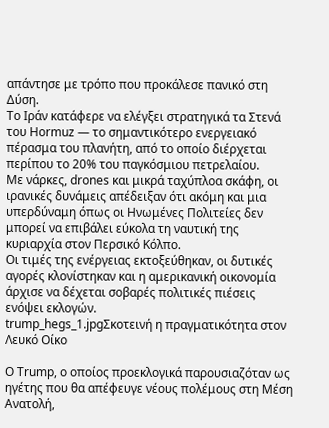απάντησε με τρόπο που προκάλεσε πανικό στη Δύση.
Το Ιράν κατάφερε να ελέγξει στρατηγικά τα Στενά του Ηormuz — το σημαντικότερο ενεργειακό πέρασμα του πλανήτη, από το οποίο διέρχεται περίπου το 20% του παγκόσμιου πετρελαίου.
Με νάρκες, drones και μικρά ταχύπλοα σκάφη, οι ιρανικές δυνάμεις απέδειξαν ότι ακόμη και μια υπερδύναμη όπως οι Ηνωμένες Πολιτείες δεν μπορεί να επιβάλει εύκολα τη ναυτική της κυριαρχία στον Περσικό Κόλπο.
Οι τιμές της ενέργειας εκτοξεύθηκαν, οι δυτικές αγορές κλονίστηκαν και η αμερικανική οικονομία άρχισε να δέχεται σοβαρές πολιτικές πιέσεις ενόψει εκλογών.
trump_hegs_1.jpgΣκοτεινή η πραγματικότητα στον Λευκό Οίκο

Ο Trump, ο οποίος προεκλογικά παρουσιαζόταν ως ηγέτης που θα απέφευγε νέους πολέμους στη Μέση Ανατολή,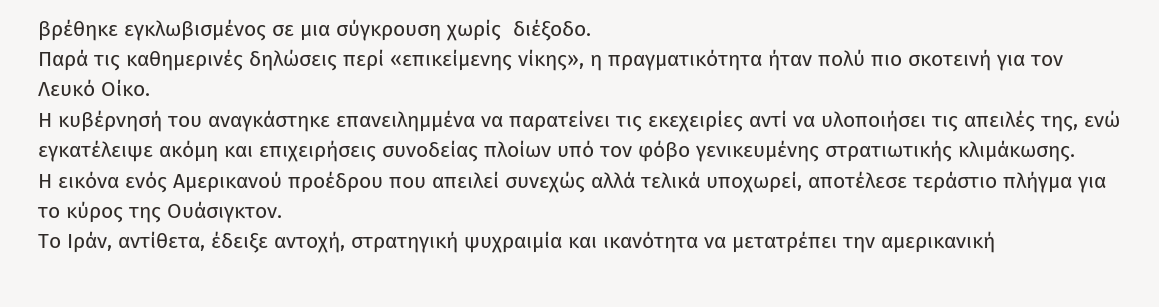βρέθηκε εγκλωβισμένος σε μια σύγκρουση χωρίς  διέξοδο.
Παρά τις καθημερινές δηλώσεις περί «επικείμενης νίκης», η πραγματικότητα ήταν πολύ πιο σκοτεινή για τον Λευκό Οίκο.
Η κυβέρνησή του αναγκάστηκε επανειλημμένα να παρατείνει τις εκεχειρίες αντί να υλοποιήσει τις απειλές της, ενώ εγκατέλειψε ακόμη και επιχειρήσεις συνοδείας πλοίων υπό τον φόβο γενικευμένης στρατιωτικής κλιμάκωσης.
Η εικόνα ενός Αμερικανού προέδρου που απειλεί συνεχώς αλλά τελικά υποχωρεί, αποτέλεσε τεράστιο πλήγμα για το κύρος της Ουάσιγκτον.
Το Ιράν, αντίθετα, έδειξε αντοχή, στρατηγική ψυχραιμία και ικανότητα να μετατρέπει την αμερικανική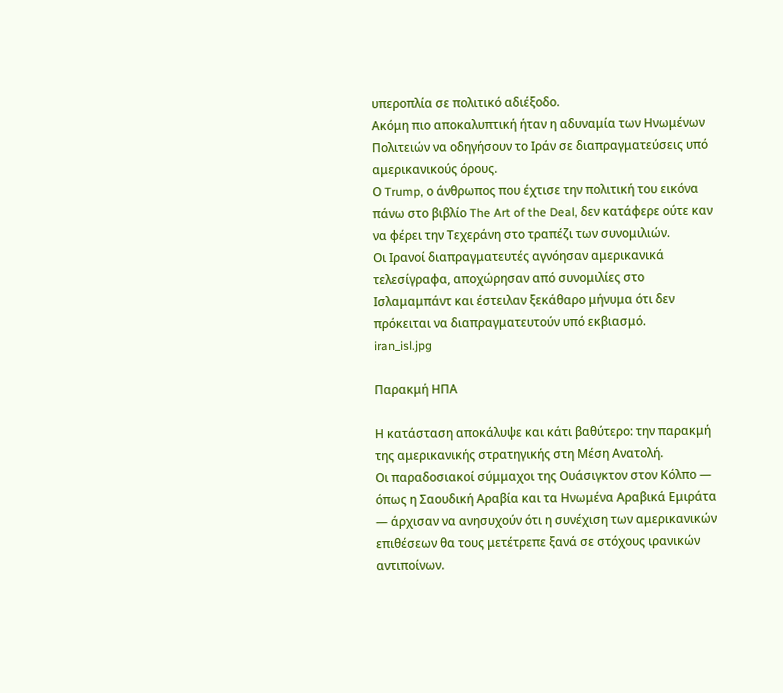υπεροπλία σε πολιτικό αδιέξοδο.
Ακόμη πιο αποκαλυπτική ήταν η αδυναμία των Ηνωμένων Πολιτειών να οδηγήσουν το Ιράν σε διαπραγματεύσεις υπό αμερικανικούς όρους.
Ο Trump, ο άνθρωπος που έχτισε την πολιτική του εικόνα πάνω στο βιβλίο The Art of the Deal, δεν κατάφερε ούτε καν να φέρει την Τεχεράνη στο τραπέζι των συνομιλιών.
Οι Ιρανοί διαπραγματευτές αγνόησαν αμερικανικά τελεσίγραφα, αποχώρησαν από συνομιλίες στο  Ισλαμαμπάντ και έστειλαν ξεκάθαρο μήνυμα ότι δεν πρόκειται να διαπραγματευτούν υπό εκβιασμό.
iran_isl.jpg

Παρακμή ΗΠΑ

Η κατάσταση αποκάλυψε και κάτι βαθύτερο: την παρακμή της αμερικανικής στρατηγικής στη Μέση Ανατολή.
Οι παραδοσιακοί σύμμαχοι της Ουάσιγκτον στον Κόλπο — όπως η Σαουδική Αραβία και τα Ηνωμένα Αραβικά Εμιράτα — άρχισαν να ανησυχούν ότι η συνέχιση των αμερικανικών επιθέσεων θα τους μετέτρεπε ξανά σε στόχους ιρανικών αντιποίνων.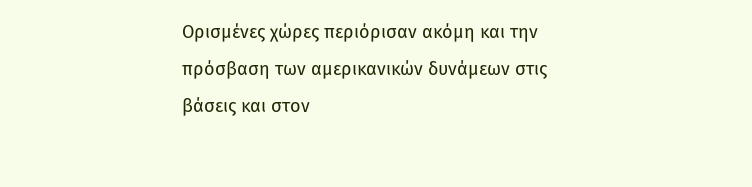Ορισμένες χώρες περιόρισαν ακόμη και την πρόσβαση των αμερικανικών δυνάμεων στις βάσεις και στον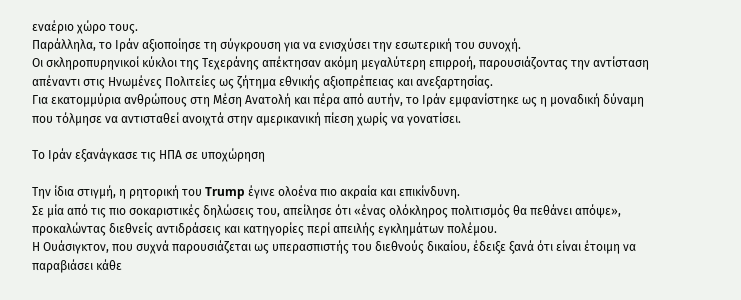εναέριο χώρο τους.
Παράλληλα, το Ιράν αξιοποίησε τη σύγκρουση για να ενισχύσει την εσωτερική του συνοχή.
Οι σκληροπυρηνικοί κύκλοι της Τεχεράνης απέκτησαν ακόμη μεγαλύτερη επιρροή, παρουσιάζοντας την αντίσταση απέναντι στις Ηνωμένες Πολιτείες ως ζήτημα εθνικής αξιοπρέπειας και ανεξαρτησίας.
Για εκατομμύρια ανθρώπους στη Μέση Ανατολή και πέρα από αυτήν, το Ιράν εμφανίστηκε ως η μοναδική δύναμη που τόλμησε να αντισταθεί ανοιχτά στην αμερικανική πίεση χωρίς να γονατίσει.

Το Ιράν εξανάγκασε τις ΗΠΑ σε υποχώρηση

Την ίδια στιγμή, η ρητορική του Trump έγινε ολοένα πιο ακραία και επικίνδυνη.
Σε μία από τις πιο σοκαριστικές δηλώσεις του, απείλησε ότι «ένας ολόκληρος πολιτισμός θα πεθάνει απόψε», προκαλώντας διεθνείς αντιδράσεις και κατηγορίες περί απειλής εγκλημάτων πολέμου.
Η Ουάσιγκτον, που συχνά παρουσιάζεται ως υπερασπιστής του διεθνούς δικαίου, έδειξε ξανά ότι είναι έτοιμη να παραβιάσει κάθε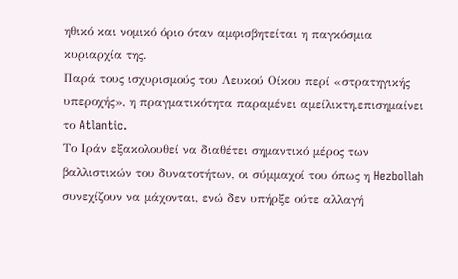ηθικό και νομικό όριο όταν αμφισβητείται η παγκόσμια κυριαρχία της.
Παρά τους ισχυρισμούς του Λευκού Οίκου περί «στρατηγικής υπεροχής», η πραγματικότητα παραμένει αμείλικτη,επισημαίνει το Atlantic.
Το Ιράν εξακολουθεί να διαθέτει σημαντικό μέρος των βαλλιστικών του δυνατοτήτων, οι σύμμαχοί του όπως η Hezbollah συνεχίζουν να μάχονται, ενώ δεν υπήρξε ούτε αλλαγή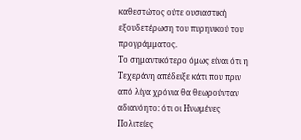καθεστώτος ούτε ουσιαστική εξουδετέρωση του πυρηνικού του προγράμματος.
Το σημαντικότερο όμως είναι ότι η Τεχεράνη απέδειξε κάτι που πριν από λίγα χρόνια θα θεωρούνταν αδιανόητο: ότι οι Ηνωμένες Πολιτείες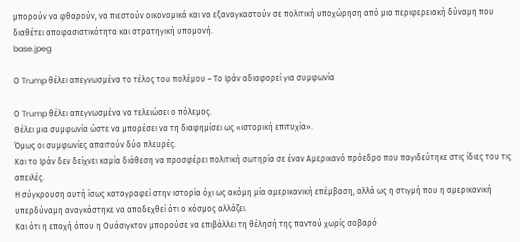μπορούν να φθαρούν, να πιεστούν οικονομικά και να εξαναγκαστούν σε πολιτική υποχώρηση από μια περιφερειακή δύναμη που διαθέτει αποφασιστικότητα και στρατηγική υπομονή.
base.jpeg

Ο Trump θέλει απεγνωσμένα το τέλος του πολέμου – Το Ιράν αδιαφορεί για συμφωνία

Ο Trump θέλει απεγνωσμένα να τελειώσει ο πόλεμος.
Θέλει μια συμφωνία ώστε να μπορέσει να τη διαφημίσει ως «ιστορική επιτυχία».
Όμως οι συμφωνίες απαιτούν δύο πλευρές.
Και το Ιράν δεν δείχνει καμία διάθεση να προσφέρει πολιτική σωτηρία σε έναν Αμερικανό πρόεδρο που παγιδεύτηκε στις ίδιες του τις απειλές.
Η σύγκρουση αυτή ίσως καταγραφεί στην ιστορία όχι ως ακόμη μία αμερικανική επέμβαση, αλλά ως η στιγμή που η αμερικανική υπερδύναμη αναγκάστηκε να αποδεχθεί ότι ο κόσμος αλλάζει.
Και ότι η εποχή όπου η Ουάσιγκτον μπορούσε να επιβάλλει τη θέλησή της παντού χωρίς σοβαρό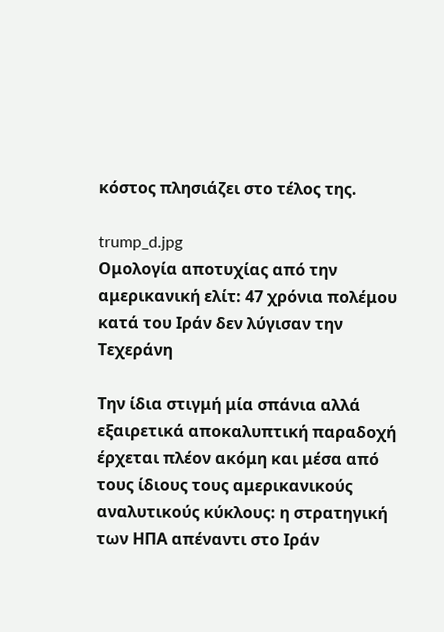κόστος πλησιάζει στο τέλος της.

trump_d.jpg
Ομολογία αποτυχίας από την αμερικανική ελίτ: 47 χρόνια πολέμου κατά του Ιράν δεν λύγισαν την Τεχεράνη

Την ίδια στιγμή μία σπάνια αλλά εξαιρετικά αποκαλυπτική παραδοχή έρχεται πλέον ακόμη και μέσα από τους ίδιους τους αμερικανικούς αναλυτικούς κύκλους: η στρατηγική των ΗΠΑ απέναντι στο Ιράν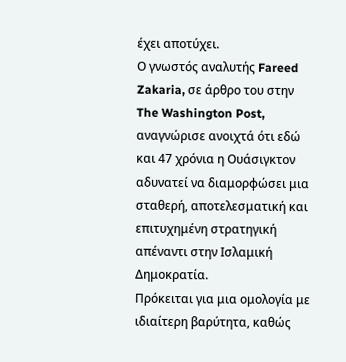έχει αποτύχει.
Ο γνωστός αναλυτής Fareed Zakaria, σε άρθρο του στην The Washington Post, αναγνώρισε ανοιχτά ότι εδώ και 47 χρόνια η Ουάσιγκτον αδυνατεί να διαμορφώσει μια σταθερή, αποτελεσματική και επιτυχημένη στρατηγική απέναντι στην Ισλαμική Δημοκρατία.
Πρόκειται για μια ομολογία με ιδιαίτερη βαρύτητα, καθώς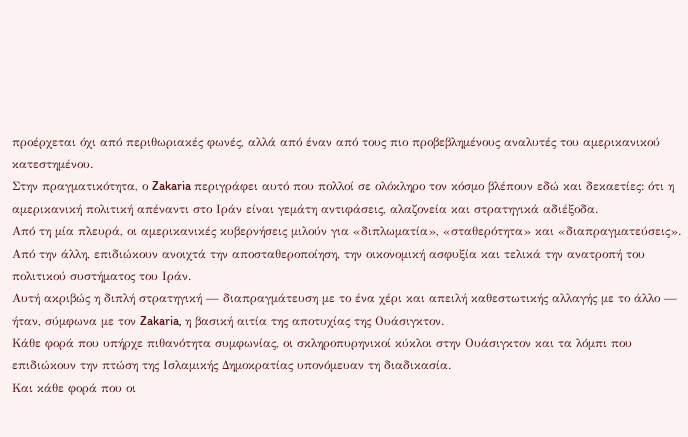προέρχεται όχι από περιθωριακές φωνές, αλλά από έναν από τους πιο προβεβλημένους αναλυτές του αμερικανικού κατεστημένου.
Στην πραγματικότητα, ο Zakaria περιγράφει αυτό που πολλοί σε ολόκληρο τον κόσμο βλέπουν εδώ και δεκαετίες: ότι η αμερικανική πολιτική απέναντι στο Ιράν είναι γεμάτη αντιφάσεις, αλαζονεία και στρατηγικά αδιέξοδα.
Από τη μία πλευρά, οι αμερικανικές κυβερνήσεις μιλούν για «διπλωματία», «σταθερότητα» και «διαπραγματεύσεις».
Από την άλλη, επιδιώκουν ανοιχτά την αποσταθεροποίηση, την οικονομική ασφυξία και τελικά την ανατροπή του πολιτικού συστήματος του Ιράν.
Αυτή ακριβώς η διπλή στρατηγική — διαπραγμάτευση με το ένα χέρι και απειλή καθεστωτικής αλλαγής με το άλλο — ήταν, σύμφωνα με τον Zakaria, η βασική αιτία της αποτυχίας της Ουάσιγκτον.
Κάθε φορά που υπήρχε πιθανότητα συμφωνίας, οι σκληροπυρηνικοί κύκλοι στην Ουάσιγκτον και τα λόμπι που επιδιώκουν την πτώση της Ισλαμικής Δημοκρατίας υπονόμευαν τη διαδικασία.
Και κάθε φορά που οι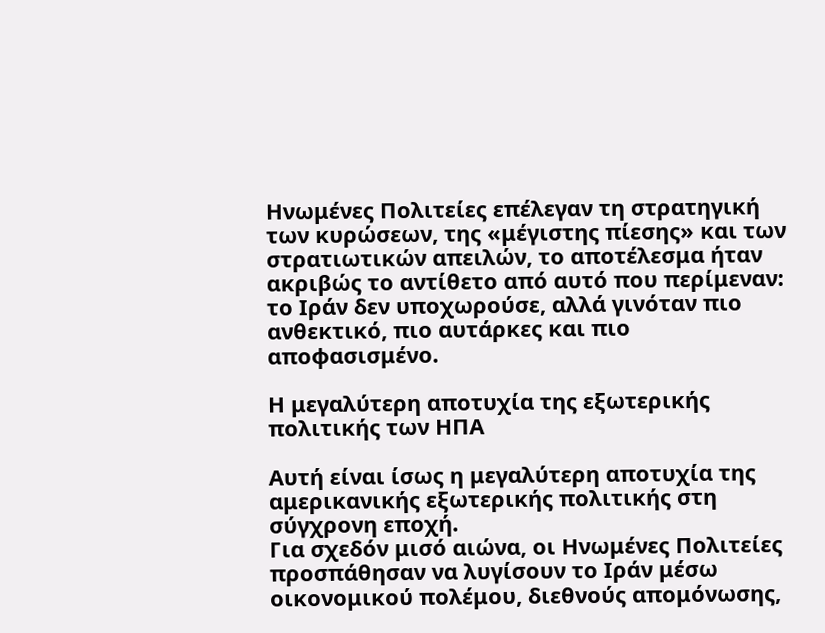Ηνωμένες Πολιτείες επέλεγαν τη στρατηγική των κυρώσεων, της «μέγιστης πίεσης» και των στρατιωτικών απειλών, το αποτέλεσμα ήταν ακριβώς το αντίθετο από αυτό που περίμεναν: το Ιράν δεν υποχωρούσε, αλλά γινόταν πιο ανθεκτικό, πιο αυτάρκες και πιο αποφασισμένο.

Η μεγαλύτερη αποτυχία της εξωτερικής πολιτικής των ΗΠΑ

Αυτή είναι ίσως η μεγαλύτερη αποτυχία της αμερικανικής εξωτερικής πολιτικής στη σύγχρονη εποχή.
Για σχεδόν μισό αιώνα, οι Ηνωμένες Πολιτείες προσπάθησαν να λυγίσουν το Ιράν μέσω οικονομικού πολέμου, διεθνούς απομόνωσης,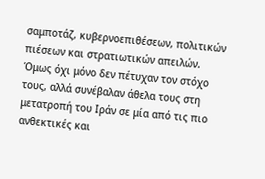σαμποτάζ, κυβερνοεπιθέσεων, πολιτικών πιέσεων και στρατιωτικών απειλών.
Όμως όχι μόνο δεν πέτυχαν τον στόχο τους, αλλά συνέβαλαν άθελα τους στη μετατροπή του Ιράν σε μία από τις πιο ανθεκτικές και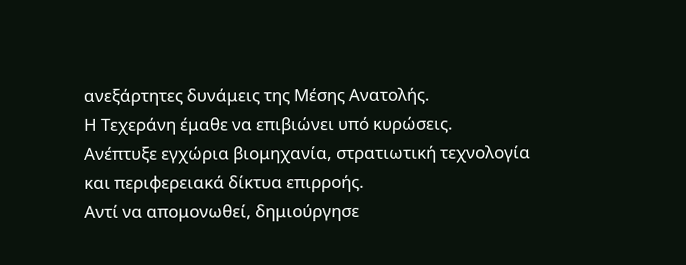ανεξάρτητες δυνάμεις της Μέσης Ανατολής.
Η Τεχεράνη έμαθε να επιβιώνει υπό κυρώσεις.
Ανέπτυξε εγχώρια βιομηχανία, στρατιωτική τεχνολογία και περιφερειακά δίκτυα επιρροής.
Αντί να απομονωθεί, δημιούργησε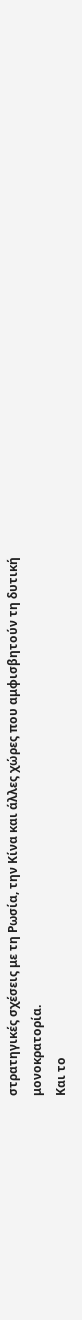στρατηγικές σχέσεις με τη Ρωσία, την Κίνα και άλλες χώρες που αμφισβητούν τη δυτική μονοκρατορία.
Και το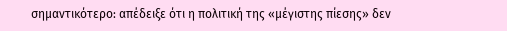σημαντικότερο: απέδειξε ότι η πολιτική της «μέγιστης πίεσης» δεν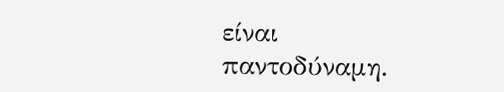είναι παντοδύναμη.